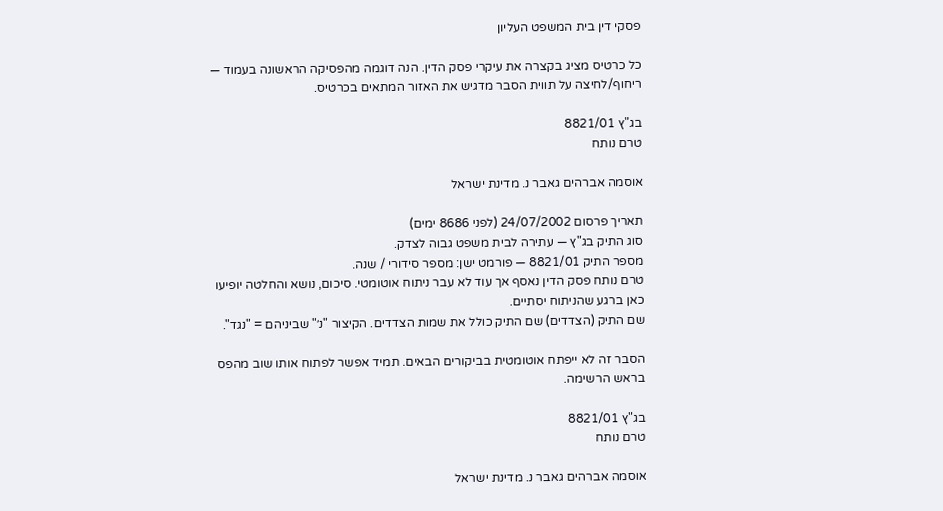פסקי דין בית המשפט העליון

כל כרטיס מציג בקצרה את עיקרי פסק הדין. הנה דוגמה מהפסיקה הראשונה בעמוד — ריחוף/לחיצה על תווית הסבר מדגיש את האזור המתאים בכרטיס.

בג"ץ 8821/01
טרם נותח

אוסמה אברהים גאבר נ. מדינת ישראל

תאריך פרסום 24/07/2002 (לפני 8686 ימים)
סוג התיק בג"ץ — עתירה לבית משפט גבוה לצדק.
מספר התיק 8821/01 — פורמט ישן: מספר סידורי / שנה.
טרם נותח פסק הדין נאסף אך עוד לא עבר ניתוח אוטומטי. סיכום, נושא והחלטה יופיעו כאן ברגע שהניתוח יסתיים.
שם התיק (הצדדים) שם התיק כולל את שמות הצדדים. הקיצור "נ׳" שביניהם = "נגד".

הסבר זה לא ייפתח אוטומטית בביקורים הבאים. תמיד אפשר לפתוח אותו שוב מהפס בראש הרשימה.

בג"ץ 8821/01
טרם נותח

אוסמה אברהים גאבר נ. מדינת ישראל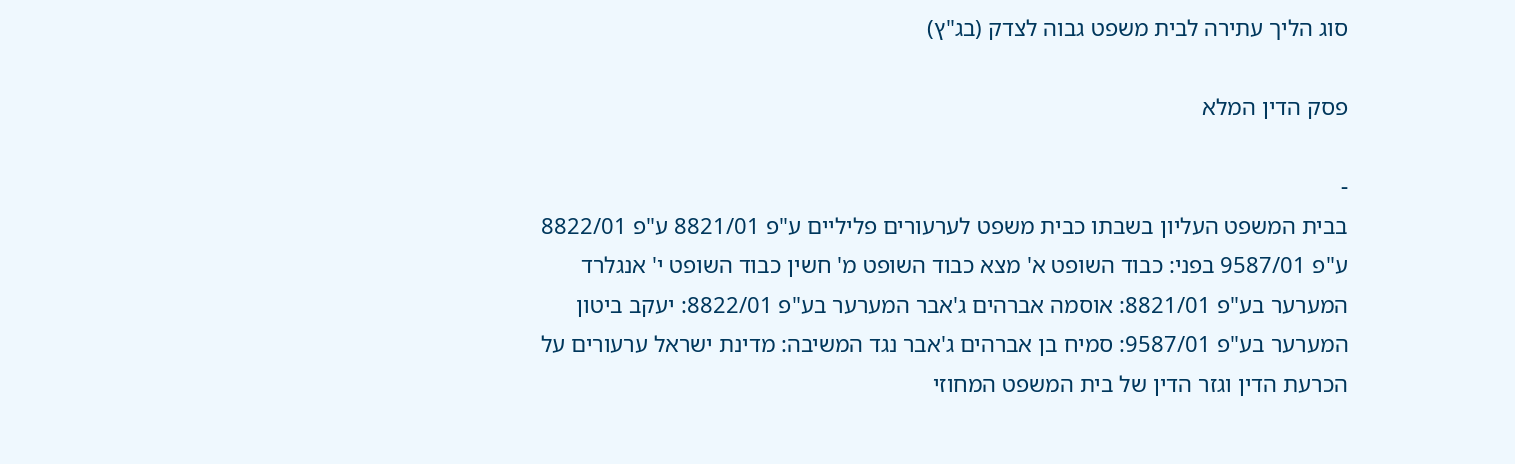סוג הליך עתירה לבית משפט גבוה לצדק (בג"ץ)

פסק הדין המלא

-
בבית המשפט העליון בשבתו כבית משפט לערעורים פליליים ע"פ 8821/01 ע"פ 8822/01 ע"פ 9587/01 בפני: כבוד השופט א' מצא כבוד השופט מ' חשין כבוד השופט י' אנגלרד המערער בע"פ 8821/01: אוסמה אברהים ג'אבר המערער בע"פ 8822/01: יעקב ביטון המערער בע"פ 9587/01: סמיח בן אברהים ג'אבר נגד המשיבה: מדינת ישראל ערעורים על הכרעת הדין וגזר הדין של בית המשפט המחוזי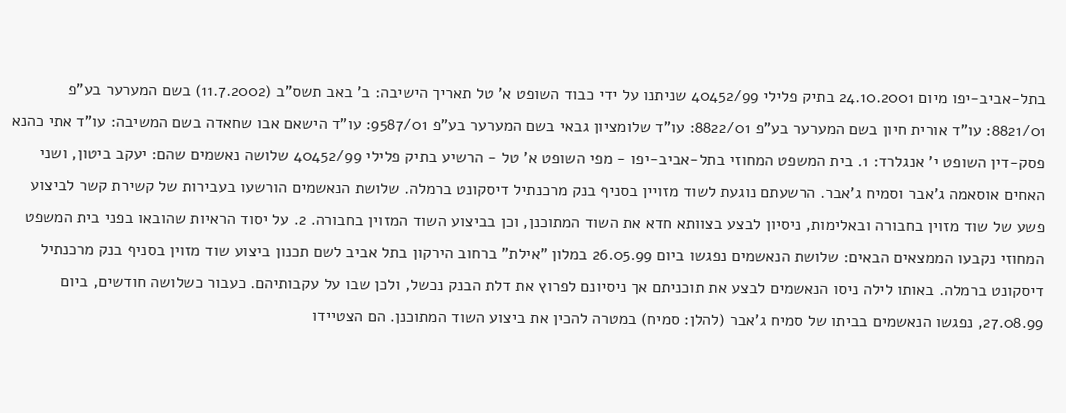בתל-אביב-יפו מיום 24.10.2001 בתיק פלילי 40452/99 שניתנו על ידי כבוד השופט א' טל תאריך הישיבה: ב' באב תשס"ב (11.7.2002) בשם המערער בע"פ 8821/01: עו"ד אורית חיון בשם המערער בע"פ 8822/01: עו"ד שלומציון גבאי בשם המערער בע"פ 9587/01: עו"ד הישאם אבו שחאדה בשם המשיבה: עו"ד אתי כהנא פסק-דין השופט י' אנגלרד: 1. בית המשפט המחוזי בתל-אביב-יפו - מפי השופט א' טל - הרשיע בתיק פלילי 40452/99 שלושה נאשמים שהם: יעקב ביטון, ושני האחים אוסאמה ג’אבר וסמיח ג’אבר. הרשעתם נוגעת לשוד מזויין בסניף בנק מרכנתיל דיסקונט ברמלה. שלושת הנאשמים הורשעו בעבירות של קשירת קשר לביצוע פשע של שוד מזוין בחבורה ובאלימות, ניסיון לבצע בצוותא חדא את השוד המתוכנן, וכן בביצוע השוד המזוין בחבורה. 2. על יסוד הראיות שהובאו בפני בית המשפט המחוזי נקבעו הממצאים הבאים: שלושת הנאשמים נפגשו ביום 26.05.99 במלון "אילת" ברחוב הירקון בתל אביב לשם תכנון ביצוע שוד מזוין בסניף בנק מרכנתיל דיסקונט ברמלה. באותו לילה ניסו הנאשמים לבצע את תוכניתם אך ניסיונם לפרוץ את דלת הבנק נכשל, ולכן שבו על עקבותיהם. כעבור כשלושה חודשים, ביום 27.08.99, נפגשו הנאשמים בביתו של סמיח ג’אבר (להלן: סמיח) במטרה להכין את ביצוע השוד המתוכנן. הם הצטיידו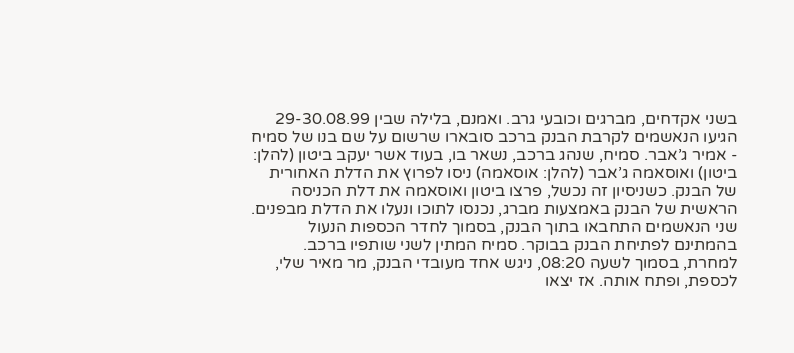בשני אקדחים, מברגים וכובעי גרב. ואמנם, בלילה שבין 29-30.08.99 הגיעו הנאשמים לקרבת הבנק ברכב סובארו שרשום על שם בנו של סמיח - אמיר ג’אבר. סמיח, שנהג ברכב, נשאר בו, בעוד אשר יעקב ביטון (להלן: ביטון) ואוסאמה ג’אבר (להלן: אוסאמה) ניסו לפרוץ את הדלת האחורית של הבנק. כשניסיון זה נכשל, פרצו ביטון ואוסאמה את דלת הכניסה הראשית של הבנק באמצעות מברג, נכנסו לתוכו ונעלו את הדלת מבפנים. שני הנאשמים התחבאו בתוך הבנק, בסמוך לחדר הכספות הנעול בהמתינם לפתיחת הבנק בבוקר. סמיח המתין לשני שותפיו ברכב. למחרת, בסמוך לשעה 08:20, ניגש אחד מעובדי הבנק, מר מאיר שלי, לכספת, ופתח אותה. אז יצאו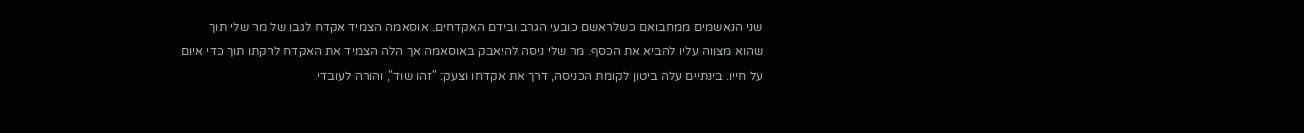שני הנאשמים ממחבואם כשלראשם כובעי הגרב ובידם האקדחים. אוסאמה הצמיד אקדח לגבו של מר שלי תוך שהוא מצווה עליו להביא את הכסף. מר שלי ניסה להיאבק באוסאמה אך הלה הצמיד את האקדח לרקתו תוך כדי איום על חייו. בינתיים עלה ביטון לקומת הכניסה, דרך את אקדחו וצעק: "זהו שוד", והורה לעובדי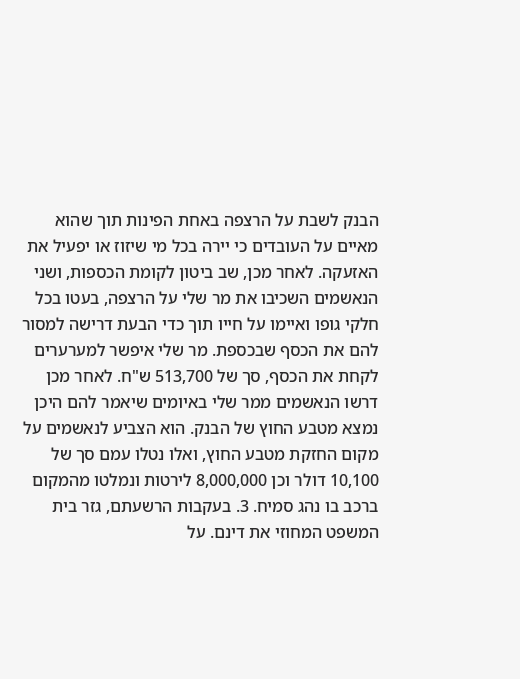הבנק לשבת על הרצפה באחת הפינות תוך שהוא מאיים על העובדים כי יירה בכל מי שיזוז או יפעיל את האזעקה. לאחר מכן, שב ביטון לקומת הכספות, ושני הנאשמים השכיבו את מר שלי על הרצפה, בעטו בכל חלקי גופו ואיימו על חייו תוך כדי הבעת דרישה למסור להם את הכסף שבכספת. מר שלי איפשר למערערים לקחת את הכסף, סך של 513,700 ש"ח. לאחר מכן דרשו הנאשמים ממר שלי באיומים שיאמר להם היכן נמצא מטבע החוץ של הבנק. הוא הצביע לנאשמים על מקום החזקת מטבע החוץ, ואלו נטלו עמם סך של 10,100 דולר וכן 8,000,000 לירטות ונמלטו מהמקום ברכב בו נהג סמיח. 3. בעקבות הרשעתם, גזר בית המשפט המחוזי את דינם. על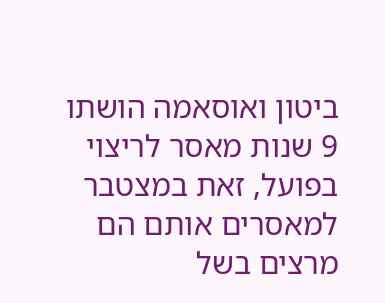ביטון ואוסאמה הושתו 9 שנות מאסר לריצוי בפועל, זאת במצטבר למאסרים אותם הם מרצים בשל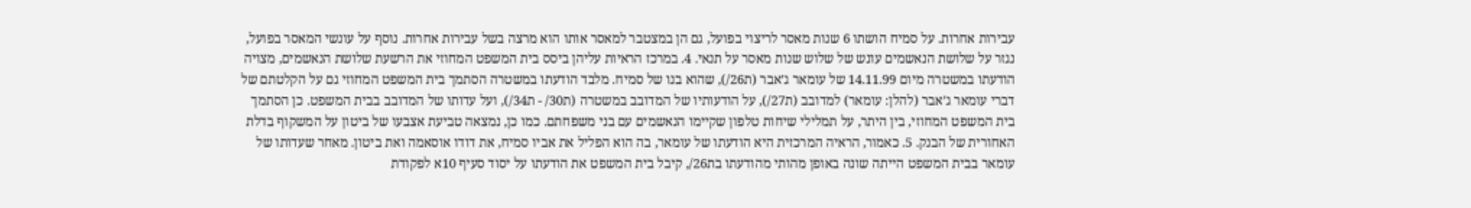עבירות אחרות. על סמיח הושתו 6 שנות מאסר לריצוי בפועל, גם הן במצטבר למאסר אותו הוא מרצה בשל עבירות אחרות. נוסף על עונשי המאסר בפועל, נגזר על שלושת הנאשמים עונש של שלוש שנות מאסר על תנאי. 4. במרכז הראיות עליהן ביסס בית המשפט המחוזי את הרשעת שלושת הנאשמים, מצויה הודעתו במשטרה מיום 14.11.99 של עומאר ג’אבר (ת26/), שהוא בנו של סמיח. מלבד הודעתו במשטרה הסתמך בית המשפט המחוזי גם על הקלטתם של דברי עומאר ג’אבר (להלן: עומאר) למדובב (ת27/), על הודעותיו של המדובב במשטרה (ת30/ - ת34/), ועל עדותו של המדובב בבית המשפט. כן הסתמך בית המשפט המחוזי, בין היתר, על תמלילי שיחות טלפון שקיימו הנאשמים עם בני משפחתם. כמו כן, נמצאה טביעת אצבעו של ביטון על המשקוף בדלת האחורית של הבנק. 5. כאמור, הראיה המרכזית היא הודעתו של עומאר, בה הוא הפליל את אביו סמיח, את דודו אוסאמה ואת ביטון. מאחר שעדותו של עומאר בבית המשפט הייתה שונה באופן מהותי מהודעתו בת26/, קיבל בית המשפט את הודעתו על יסוד סעיף 10א לפקודת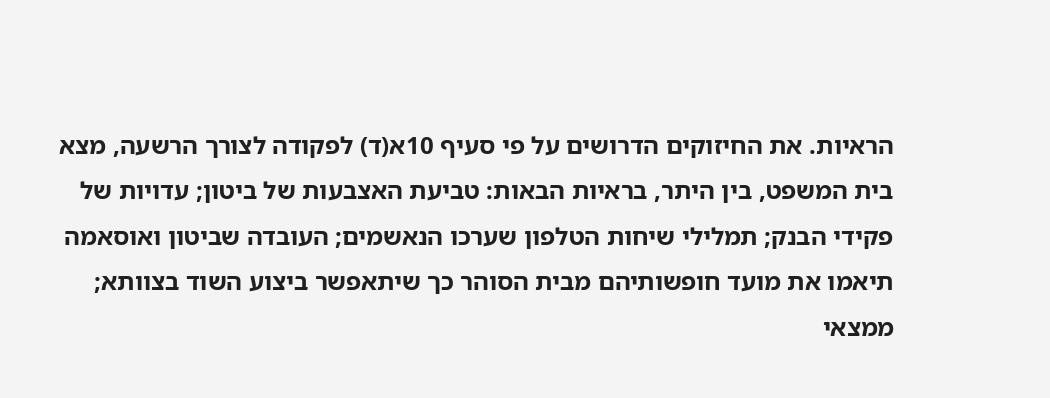הראיות. את החיזוקים הדרושים על פי סעיף 10א(ד) לפקודה לצורך הרשעה, מצא בית המשפט, בין היתר, בראיות הבאות: טביעת האצבעות של ביטון; עדויות של פקידי הבנק; תמלילי שיחות הטלפון שערכו הנאשמים; העובדה שביטון ואוסאמה תיאמו את מועד חופשותיהם מבית הסוהר כך שיתאפשר ביצוע השוד בצוותא; ממצאי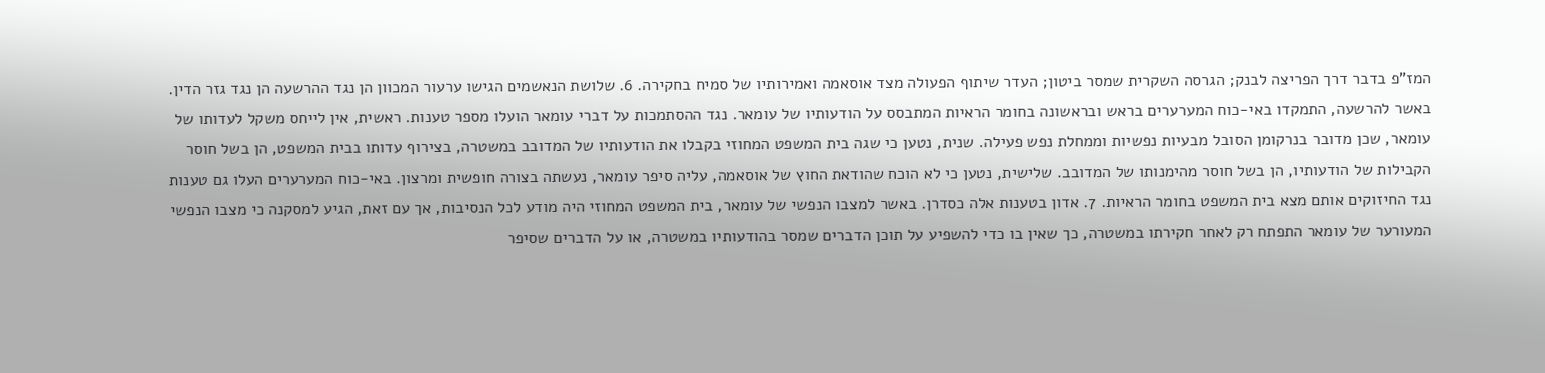המז"פ בדבר דרך הפריצה לבנק; הגרסה השקרית שמסר ביטון; העדר שיתוף הפעולה מצד אוסאמה ואמירותיו של סמיח בחקירה. 6. שלושת הנאשמים הגישו ערעור המכוון הן נגד ההרשעה הן נגד גזר הדין. באשר להרשעה, התמקדו באי-כוח המערערים בראש ובראשונה בחומר הראיות המתבסס על הודעותיו של עומאר. נגד ההסתמכות על דברי עומאר הועלו מספר טענות. ראשית, אין לייחס משקל לעדותו של עומאר, שכן מדובר בנרקומן הסובל מבעיות נפשיות וממחלת נפש פעילה. שנית, נטען כי שגה בית המשפט המחוזי בקבלו את הודעותיו של המדובב במשטרה, בצירוף עדותו בבית המשפט, הן בשל חוסר הקבילות של הודעותיו, הן בשל חוסר מהימנותו של המדובב. שלישית, נטען כי לא הוכח שהודאת החוץ של אוסאמה, עליה סיפר עומאר, נעשתה בצורה חופשית ומרצון. באי-כוח המערערים העלו גם טענות נגד החיזוקים אותם מצא בית המשפט בחומר הראיות. 7. אדון בטענות אלה כסדרן. באשר למצבו הנפשי של עומאר, בית המשפט המחוזי היה מודע לכל הנסיבות, אך עם זאת, הגיע למסקנה כי מצבו הנפשי המעורער של עומאר התפתח רק לאחר חקירתו במשטרה, כך שאין בו כדי להשפיע על תוכן הדברים שמסר בהודעותיו במשטרה, או על הדברים שסיפר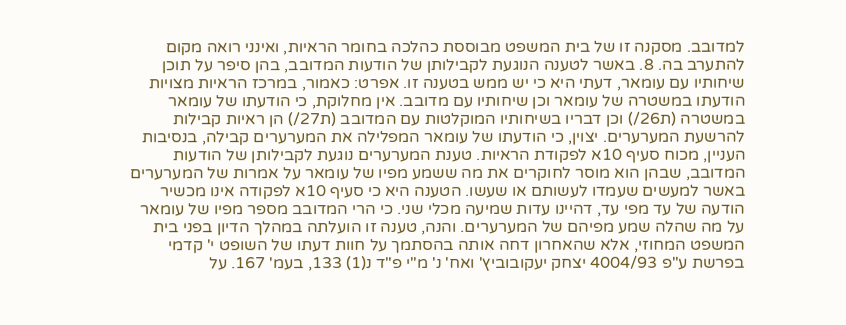למדובב. מסקנה זו של בית המשפט מבוססת כהלכה בחומר הראיות, ואינני רואה מקום להתערב בה. 8. באשר לטענה הנוגעת לקבילותן של הודעות המדובב, בהן סיפר על תוכן שיחותיו עם עומאר, דעתי היא כי יש ממש בטענה זו. אפרט: כאמור, במרכז הראיות מצויות הודעתו במשטרה של עומאר וכן שיחותיו עם מדובב. אין מחלוקת, כי הודעתו של עומאר במשטרה (ת26/) וכן דבריו בשיחותיו המוקלטות עם המדובב (ת27/) הן ראיות קבילות להרשעת המערערים. יצוין, כי הודעתו של עומאר המפלילה את המערערים קבילה, בנסיבות העניין, מכוח סעיף 10א לפקודת הראיות. טענת המערערים נוגעת לקבילותן של הודעות המדובב, שבהן הוא מוסר לחוקרים את מה ששמע מפיו של עומאר על אמרות של המערערים באשר למעשים שעמדו לעשותם או שעשו. הטענה היא כי סעיף 10א לפקודה אינו מכשיר הודעה של עד מפי עד, דהיינו עדות שמיעה מכלי שני. כי הרי המדובב מספר מפיו של עומאר על מה שהלה שמע מפיהם של המערערים. והנה, טענה זו הועלתה במהלך הדיון בפני בית המשפט המחוזי, אלא שהאחרון דחה אותה בהסתמך על חוות דעתו של השופט י' קדמי בפרשת ע"פ 4004/93 יצחק יעקובוביץ' ואח' נ' מ"י פ"ד נ(1) 133, בעמ' 167. על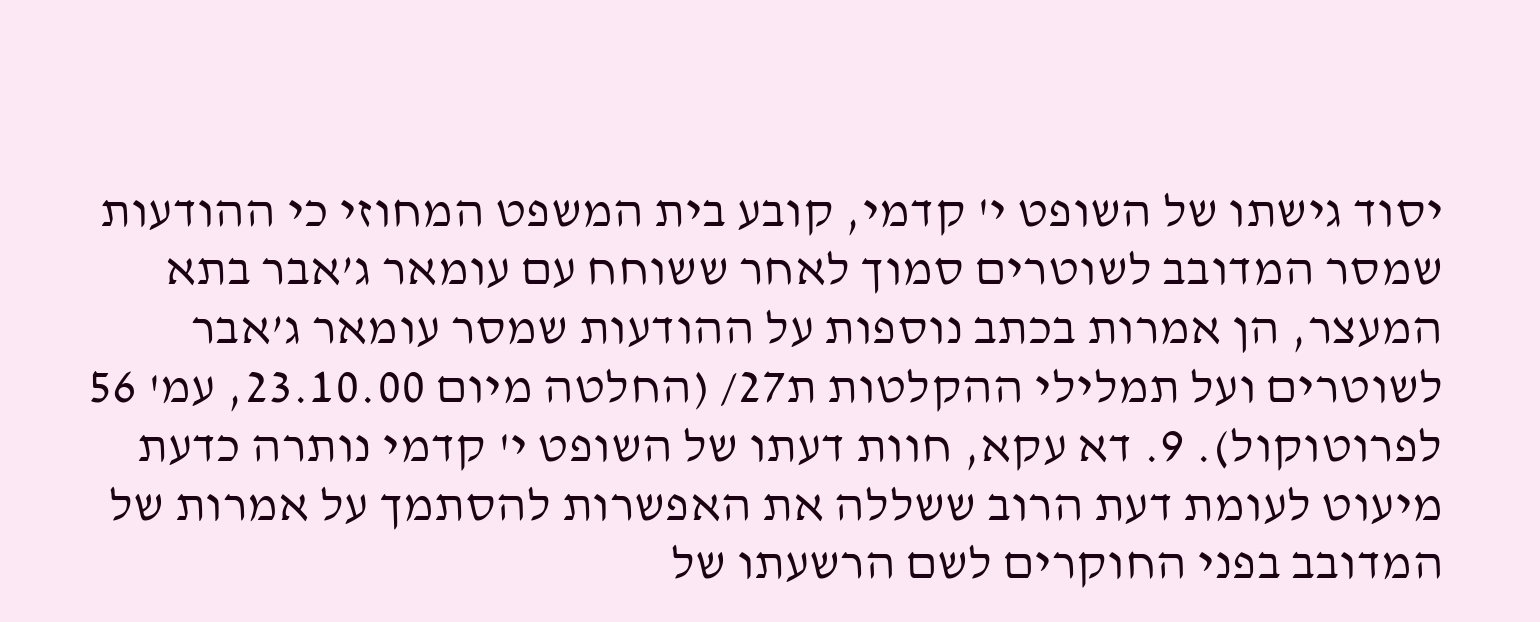יסוד גישתו של השופט י' קדמי, קובע בית המשפט המחוזי כי ההודעות שמסר המדובב לשוטרים סמוך לאחר ששוחח עם עומאר ג’אבר בתא המעצר, הן אמרות בכתב נוספות על ההודעות שמסר עומאר ג’אבר לשוטרים ועל תמלילי ההקלטות ת27/ (החלטה מיום 23.10.00, עמ' 56 לפרוטוקול). 9. דא עקא, חוות דעתו של השופט י' קדמי נותרה כדעת מיעוט לעומת דעת הרוב ששללה את האפשרות להסתמך על אמרות של המדובב בפני החוקרים לשם הרשעתו של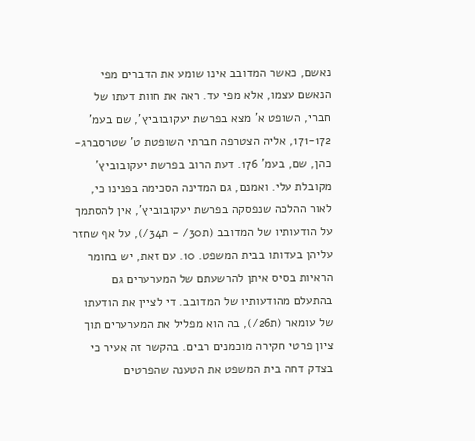נאשם, כאשר המדובב אינו שומע את הדברים מפי הנאשם עצמו, אלא מפי עד. ראה את חוות דעתו של חברי, השופט א' מצא בפרשת יעקובוביץ', שם בעמ' 171-172, אליה הצטרפה חברתי השופטת ט' שטרסברג-כהן, שם, בעמ' 176. דעת הרוב בפרשת יעקובוביץ' מקובלת עלי. ואמנם, גם המדינה הסכימה בפנינו כי, לאור ההלכה שנפסקה בפרשת יעקובוביץ', אין להסתמך על הודעותיו של המדובב (ת30/ - ת34/), על אף שחזר עליהן בעדותו בבית המשפט. 10. עם זאת, יש בחומר הראיות בסיס איתן להרשעתם של המערערים גם בהתעלם מהודעותיו של המדובב. די לציין את הודעתו של עומאר (ת26/), בה הוא מפליל את המערערים תוך ציון פרטי חקירה מוכמנים רבים. בהקשר זה אעיר כי בצדק דחה בית המשפט את הטענה שהפרטים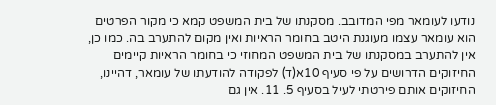נודעו לעומאר מפי המדובב. מסקנתו של בית המשפט קמא כי מקור הפרטים הוא עומאר עצמו מעוגנת היטב בחומר הראיות ואין מקום להתערב בה. כמו כן, אין להתערב במסקנתו של בית המשפט המחוזי כי בחומר הראיות קיימים החיזוקים הדרושים על פי סעיף 10א(ד) לפקודה להודעתו של עומאר, דהיינו, החיזוקים אותם פירטתי לעיל בסעיף 5. 11. אין גם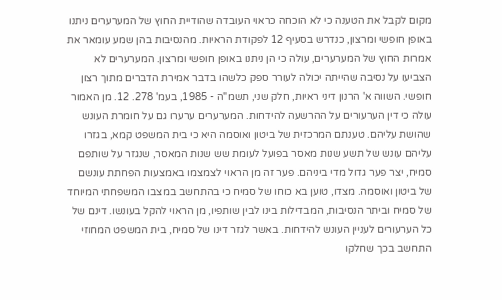מקום לקבל את הטענה כי לא הוכחה כראוי העובדה שהודיית החוץ של המערערים ניתנו באופן חופשי ומרצון, כנדרש בסעיף 12 לפקודת הראיות. מהנסיבות בהן שמע עומאר את אמרות החוץ של המערערים, עולה כי הן ניתנו באופן חופשי ומרצון. המערערים לא הצביעו על נסיבה שהייתה יכולה לעורר ספק כלשהו בדבר אמירת הדברים מתוך רצון חופשי. השווה א' הרנון דיני ראיות, חלק שני, תשמ"ה - 1985, בעמ' 278. 12. מן האמור עולה כי דין הערעורים על ההרשעה להידחות. המערערים ערערו גם על חומרת העונש שהושת עליהם. טענתם המרכזית של ביטון ואוסמה היא כי בית המשפט קמא, בגזרו עליהם עונש של תשע שנות מאסר בפועל לעומת שש שנות המאסר, שנגזר על שותפם סמיח, יצר פער גדול מדי ביניהם. פער זה מן הראוי לצמצמו באמצעות הפחתת עונשם של ביטון ואוסמה. מצדו, טוען בא כוחו של סמיח כי בהתחשב במצבו המשפחתי המיוחד של סמיח וביתר הנסיבות, המבדילות בינו לבין שותפיו, מן הראוי להקל בעונשו. דינם של כל הערעורים לעניין העונש להידחות. באשר לגזר דינו של סמיח, בית המשפט המחוזי התחשב בכך שחלקו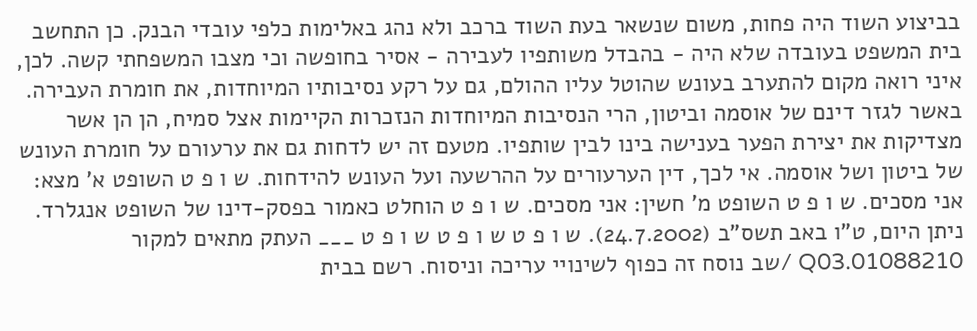בביצוע השוד היה פחות, משום שנשאר בעת השוד ברכב ולא נהג באלימות כלפי עובדי הבנק. כן התחשב בית המשפט בעובדה שלא היה - בהבדל משותפיו לעבירה - אסיר בחופשה וכי מצבו המשפחתי קשה. לכן, איני רואה מקום להתערב בעונש שהוטל עליו ההולם, גם על רקע נסיבותיו המיוחדות, את חומרת העבירה. באשר לגזר דינם של אוסמה וביטון, הרי הנסיבות המיוחדות הנזכרות הקיימות אצל סמיח, הן הן אשר מצדיקות את יצירת הפער בענישה בינו לבין שותפיו. מטעם זה יש לדחות גם את ערעורם על חומרת העונש של ביטון ושל אוסמה. אי לכך, דין הערעורים על ההרשעה ועל העונש להידחות. ש ו פ ט השופט א' מצא: אני מסכים. ש ו פ ט השופט מ' חשין: אני מסכים. ש ו פ ט הוחלט כאמור בפסק-דינו של השופט אנגלרד. ניתן היום, ט"ו באב תשס"ב (24.7.2002). ש ו פ ט ש ו פ ט ש ו פ ט ___ העתק מתאים למקור 01088210.Q03 /שב נוסח זה כפוף לשינויי עריכה וניסוח. רשם בבית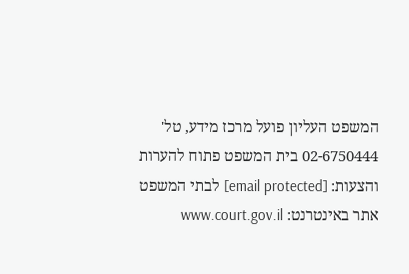המשפט העליון פועל מרכז מידע, טל' 02-6750444 בית המשפט פתוח להערות והצעות: [email protected] לבתי המשפט אתר באינטרנט: www.court.gov.il